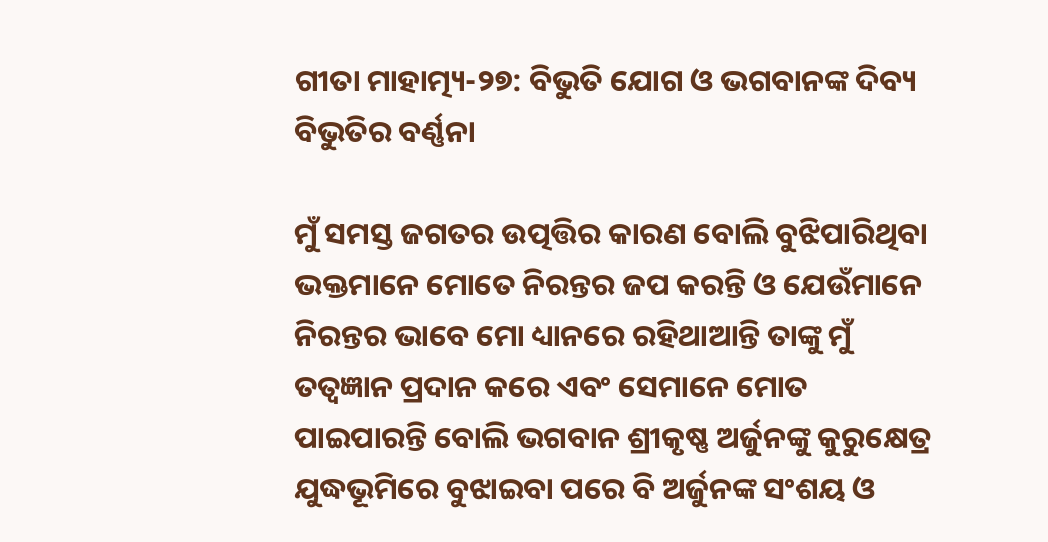ଗୀତା ମାହାତ୍ମ୍ୟ-୨୭: ବିଭୁତି ଯୋଗ ଓ ଭଗବାନଙ୍କ ଦିବ୍ୟ ବିଭୁତିର ବର୍ଣ୍ଣନା

ମୁଁ ସମସ୍ତ ଜଗତର ଉତ୍ପତ୍ତିର କାରଣ ବୋଲି ବୁଝିପାରିଥିବା ଭକ୍ତମାନେ ମୋତେ ନିରନ୍ତର ଜପ କରନ୍ତି ଓ ଯେଉଁମାନେ ନିରନ୍ତର ଭାବେ ମୋ ଧ୍ୟାନରେ ରହିଥାଆନ୍ତି ତାଙ୍କୁ ମୁଁ ତତ୍ୱଜ୍ଞାନ ପ୍ରଦାନ କରେ ଏବଂ ସେମାନେ ମୋତ ପାଇପାରନ୍ତି ବୋଲି ଭଗବାନ ଶ୍ରୀକୃଷ୍ଣ ଅର୍ଜୁନଙ୍କୁ କୁରୁକ୍ଷେତ୍ର ଯୁଦ୍ଧଭୂମିରେ ବୁଝାଇବା ପରେ ବି ଅର୍ଜୁନଙ୍କ ସଂଶୟ ଓ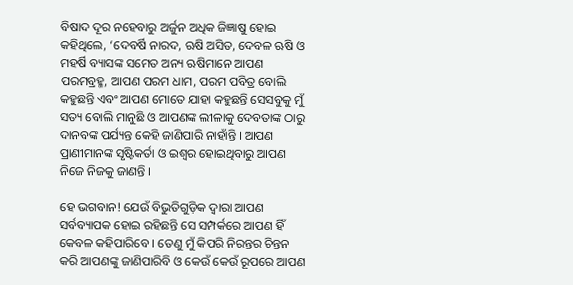ବିଷାଦ ଦୂର ନହେବାରୁ ଅର୍ଜୁନ ଅଧିକ ଜିଜ୍ଞାଷୁ ହୋଇ କହିଥିଲେ, ‘ଦେବର୍ଷି ନାରଦ, ଋଷି ଅସିତ, ଦେବଳ ଋଷି ଓ ମହର୍ଷି ବ୍ୟାସଙ୍କ ସମେତ ଅନ୍ୟ ଋଷିମାନେ ଆପଣ ପରମବ୍ରହ୍ମ, ଆପଣ ପରମ ଧାମ, ପରମ ପବିତ୍ର ବୋଲି କହୁଛନ୍ତି ଏବଂ ଆପଣ ମୋତେ ଯାହା କହୁଛନ୍ତି ସେସବୁକୁ ମୁଁ ସତ୍ୟ ବୋଲି ମାନୁଛି ଓ ଆପଣଙ୍କ ଲୀଳାକୁ ଦେବତାଙ୍କ ଠାରୁ ଦାନବଙ୍କ ପର୍ଯ୍ୟନ୍ତ କେହି ଜାଣିପାରି ନାହାଁନ୍ତି । ଆପଣ ପ୍ରାଣୀମାନଙ୍କ ସୃଷ୍ଟିକର୍ତା ଓ ଇଶ୍ୱର ହୋଇଥିବାରୁ ଆପଣ ନିଜେ ନିଜକୁ ଜାଣନ୍ତି ।

ହେ ଭଗବାନ! ଯେଉଁ ବିଭୁତିଗୁଡ଼ିକ ଦ୍ୱାରା ଆପଣ ସର୍ବବ୍ୟାପକ ହୋଇ ରହିଛନ୍ତି ସେ ସମ୍ପର୍କରେ ଆପଣ ହିଁ କେବଳ କହିପାରିବେ । ତେଣୁ ମୁଁ କିପରି ନିରନ୍ତର ଚିନ୍ତନ କରି ଆପଣଙ୍କୁ ଜାଣିପାରିବି ଓ କେଉଁ କେଉଁ ରୂପରେ ଆପଣ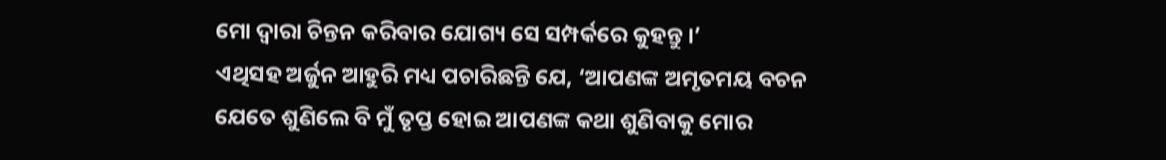ମୋ ଦ୍ୱାରା ଚିନ୍ତନ କରିବାର ଯୋଗ୍ୟ ସେ ସମ୍ପର୍କରେ କୁହନ୍ତୁ ।’
ଏଥିସହ ଅର୍ଜୁନ ଆହୁରି ମଧ୍ୟ ପଚାରିଛନ୍ତି ଯେ, ‘ଆପଣଙ୍କ ଅମୃତମୟ ବଚନ ଯେତେ ଶୁଣିଲେ ବି ମୁଁ ତୃପ୍ତ ହୋଇ ଆପଣଙ୍କ କଥା ଶୁଣିବାକୁ ମୋର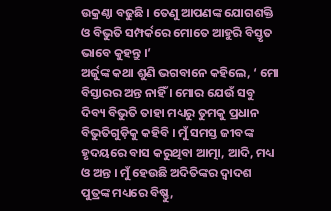ଉକ୍ରଣ୍ଠା ବଢୁଛି । ତେଣୁ ଆପଣଙ୍କ ଯୋଗଶକ୍ତି ଓ ବିଭୁତି ସମ୍ପର୍କରେ ମୋତେ ଆହୁରି ବିସ୍ତୃତ ଭାବେ କୁହନ୍ତୁ ।’
ଅର୍ଜୁଙ୍କ କଥା ଶୁଣି ଭଗବାନେ କହିଲେ, ‘ ମୋ ବିସ୍ତାରର ଅନ୍ତ ନାହିଁ । ମୋର ଯେଉଁ ସବୁ ଦିବ୍ୟ ବିଭୁତି ତାହା ମଧ୍ୟରୁ ତୁମକୁ ପ୍ରଧାନ ବିଭୁତିଗୁଡ଼ିକୁ କହିବି । ମୁଁ ସମସ୍ତ ଜୀବଙ୍କ ହୃଦୟରେ ବାସ କରୁଥିବା ଆତ୍ମା, ଆଦି, ମଧ୍ୟ ଓ ଅନ୍ତ । ମୁଁ ହେଉଛି ଅଦିତିଙ୍କର ଦ୍ୱାଦଶ ପୁତ୍ରଙ୍କ ମଧ୍ୟରେ ବିଷ୍ଣୁ,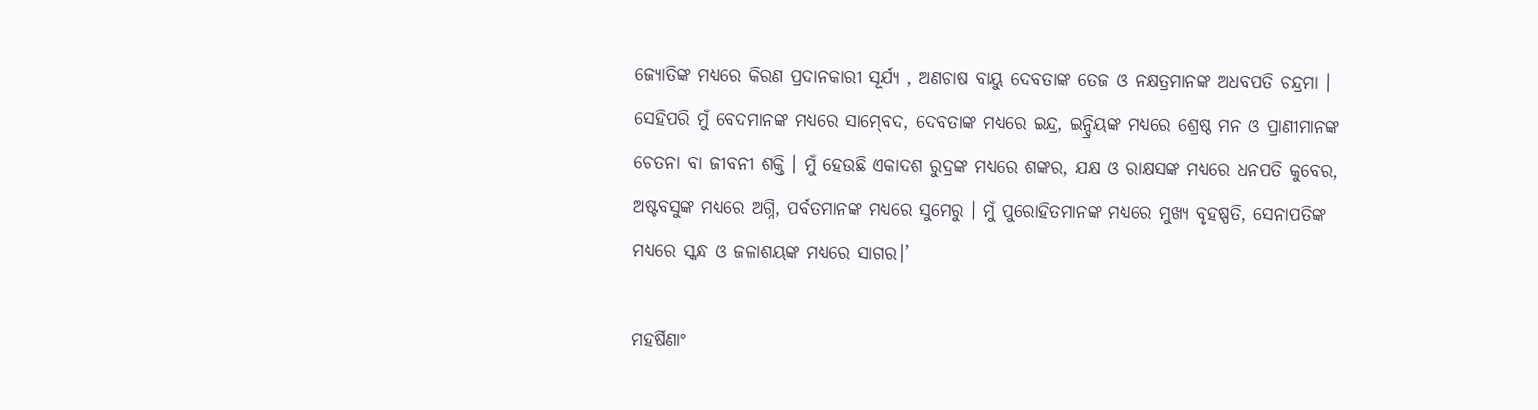ଜ୍ୟୋତିଙ୍କ ମଧ୍ୟରେ କିରଣ ପ୍ରଦାନକାରୀ ସୂର୍ଯ୍ୟ , ଅଣଚାଷ ବାୟୁ ଦେବତାଙ୍କ ତେଜ ଓ ନକ୍ଷତ୍ରମାନଙ୍କ ଅଧବପତି ଚନ୍ଦ୍ରମା । ସେହିପରି ମୁଁ ବେଦମାନଙ୍କ ମଧ୍ୟରେ ସାମ୍‍ବେଦ, ଦେବତାଙ୍କ ମଧ୍ୟରେ ଇନ୍ଦ୍ର, ଇନ୍ଦ୍ରିୟଙ୍କ ମଧ୍ୟରେ ଶ୍ରେଷ୍ଠ ମନ ଓ ପ୍ରାଣୀମାନଙ୍କ ଚେତନା ବା ଜୀବନୀ ଶକ୍ତି । ମୁଁ ହେଉଛି ଏକାଦଶ ରୁଦ୍ରଙ୍କ ମଧ୍ୟରେ ଶଙ୍କର, ଯକ୍ଷ ଓ ରାକ୍ଷସଙ୍କ ମଧ୍ୟରେ ଧନପତି କୁବେର, ଅଷ୍ଟବସୁଙ୍କ ମଧ୍ୟରେ ଅଗ୍ନି, ପର୍ବତମାନଙ୍କ ମଧ୍ୟରେ ସୁମେରୁ । ମୁଁ ପୁରୋହିତମାନଙ୍କ ମଧ୍ୟରେ ମୁଖ୍ୟ ବୃହଷ୍ପତି, ସେନାପତିଙ୍କ ମଧ୍ୟରେ ସ୍କନ୍ଧ ଓ ଜଳାଶୟଙ୍କ ମଧ୍ୟରେ ସାଗର।’

ମହର୍ଷିଣାଂ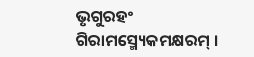ଭୃଗୁରହଂ ଗିରାମସ୍ମ୍ୟେକମକ୍ଷରମ୍ ।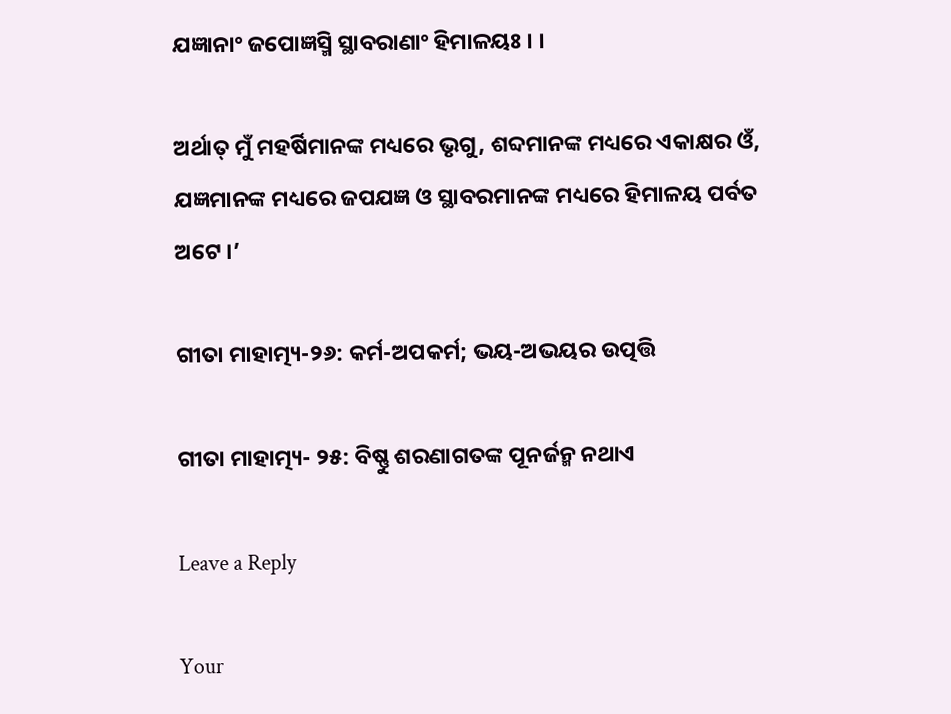ଯଜ୍ଞାନାଂ ଜପୋଜ୍ଞସ୍ମି ସ୍ଥାବରାଣାଂ ହିମାଳୟଃ । ।

ଅର୍ଥାତ୍ ମୁଁ ମହର୍ଷିମାନଙ୍କ ମଧ୍ୟରେ ଭୃଗୁ, ଶବ୍ଦମାନଙ୍କ ମଧ୍ୟରେ ଏକାକ୍ଷର ଓଁ, ଯଜ୍ଞମାନଙ୍କ ମଧ୍ୟରେ ଜପଯଜ୍ଞ ଓ ସ୍ଥାବରମାନଙ୍କ ମଧ୍ୟରେ ହିମାଳୟ ପର୍ବତ ଅଟେ ।’

ଗୀତା ମାହାତ୍ମ୍ୟ-୨୬: କର୍ମ-ଅପକର୍ମ; ଭୟ-ଅଭୟର ଉତ୍ପତ୍ତି

ଗୀତା ମାହାତ୍ମ୍ୟ- ୨୫: ବିଷ୍ଣୁ ଶରଣାଗତଙ୍କ ପୂନର୍ଜନ୍ମ ନଥାଏ

Leave a Reply

Your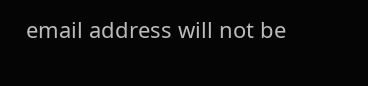email address will not be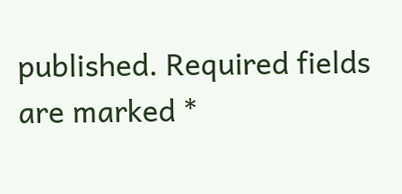published. Required fields are marked *